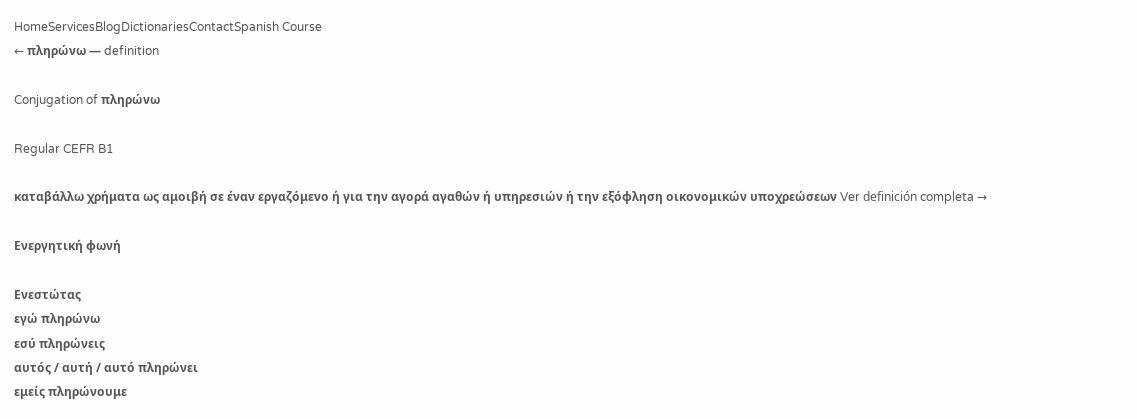HomeServicesBlogDictionariesContactSpanish Course
← πληρώνω — definition

Conjugation of πληρώνω

Regular CEFR B1

καταβάλλω χρήματα ως αμοιβή σε έναν εργαζόμενο ή για την αγορά αγαθών ή υπηρεσιών ή την εξόφληση οικονομικών υποχρεώσεων Ver definición completa →

Ενεργητική φωνή

Ενεστώτας
εγώ πληρώνω
εσύ πληρώνεις
αυτός / αυτή / αυτό πληρώνει
εμείς πληρώνουμε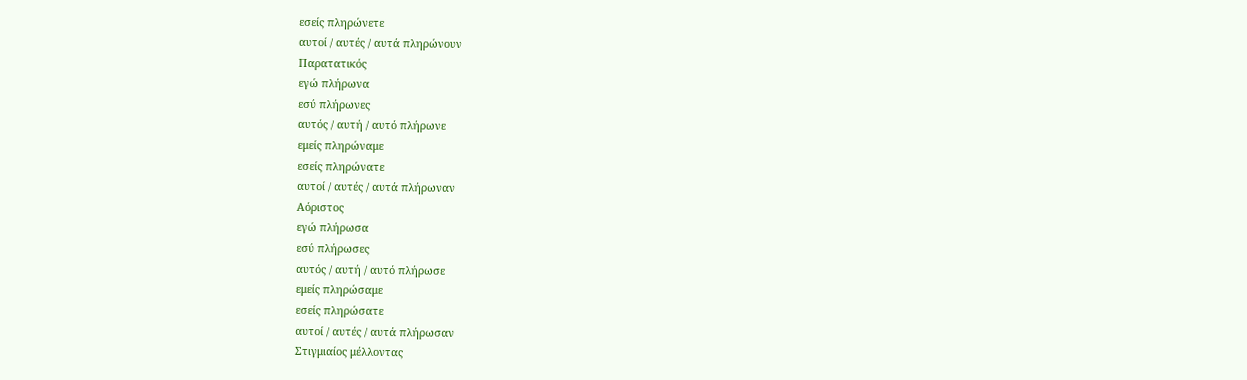εσείς πληρώνετε
αυτοί / αυτές / αυτά πληρώνουν
Παρατατικός
εγώ πλήρωνα
εσύ πλήρωνες
αυτός / αυτή / αυτό πλήρωνε
εμείς πληρώναμε
εσείς πληρώνατε
αυτοί / αυτές / αυτά πλήρωναν
Αόριστος
εγώ πλήρωσα
εσύ πλήρωσες
αυτός / αυτή / αυτό πλήρωσε
εμείς πληρώσαμε
εσείς πληρώσατε
αυτοί / αυτές / αυτά πλήρωσαν
Στιγμιαίος μέλλοντας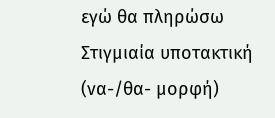εγώ θα πληρώσω
Στιγμιαία υποτακτική (να-/θα- μορφή)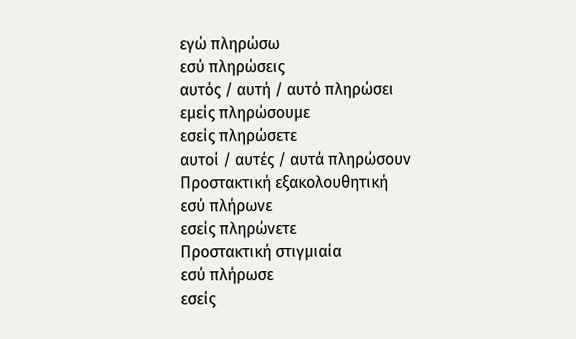εγώ πληρώσω
εσύ πληρώσεις
αυτός / αυτή / αυτό πληρώσει
εμείς πληρώσουμε
εσείς πληρώσετε
αυτοί / αυτές / αυτά πληρώσουν
Προστακτική εξακολουθητική
εσύ πλήρωνε
εσείς πληρώνετε
Προστακτική στιγμιαία
εσύ πλήρωσε
εσείς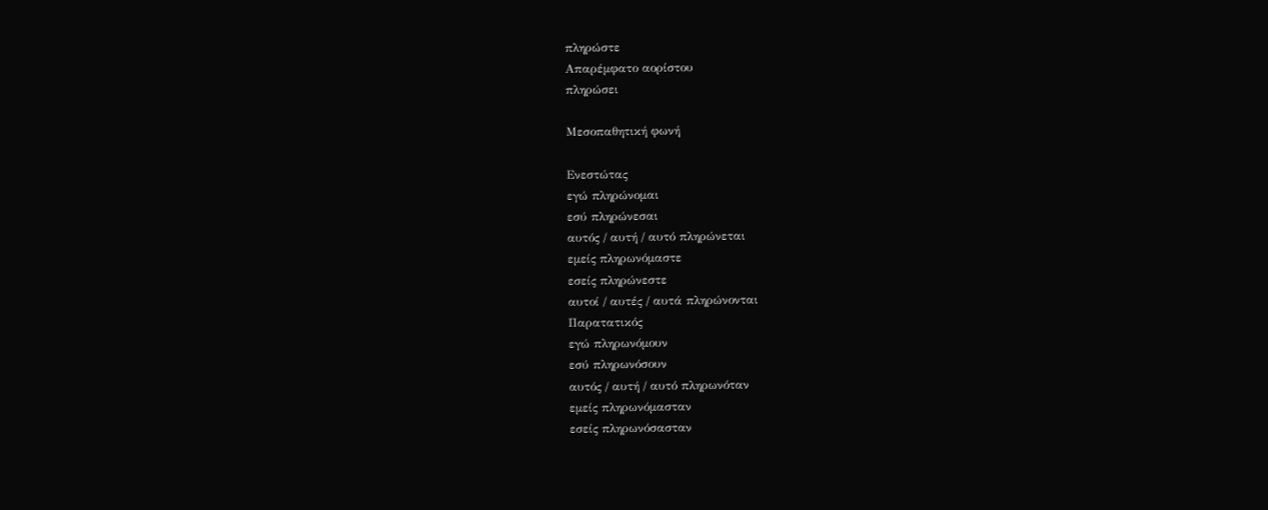πληρώστε
Απαρέμφατο αορίστου
πληρώσει

Μεσοπαθητική φωνή

Ενεστώτας
εγώ πληρώνομαι
εσύ πληρώνεσαι
αυτός / αυτή / αυτό πληρώνεται
εμείς πληρωνόμαστε
εσείς πληρώνεστε
αυτοί / αυτές / αυτά πληρώνονται
Παρατατικός
εγώ πληρωνόμουν
εσύ πληρωνόσουν
αυτός / αυτή / αυτό πληρωνόταν
εμείς πληρωνόμασταν
εσείς πληρωνόσασταν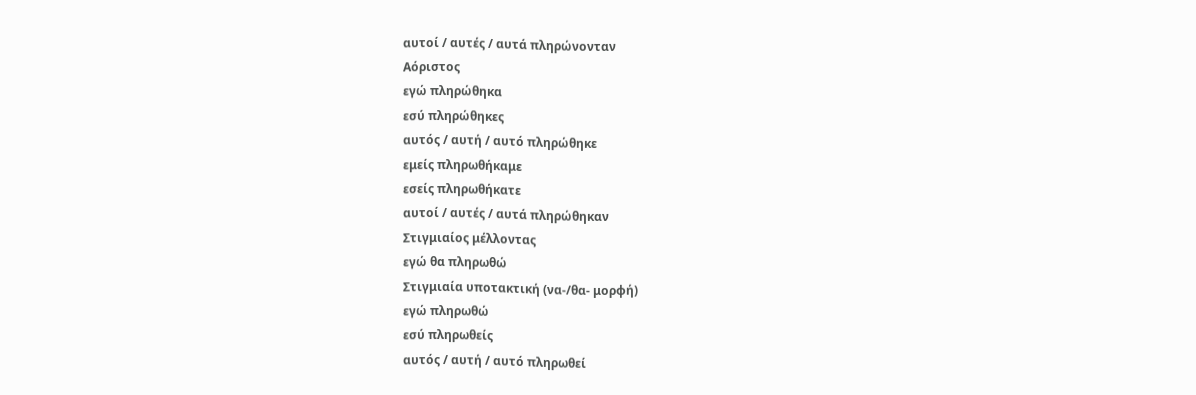αυτοί / αυτές / αυτά πληρώνονταν
Αόριστος
εγώ πληρώθηκα
εσύ πληρώθηκες
αυτός / αυτή / αυτό πληρώθηκε
εμείς πληρωθήκαμε
εσείς πληρωθήκατε
αυτοί / αυτές / αυτά πληρώθηκαν
Στιγμιαίος μέλλοντας
εγώ θα πληρωθώ
Στιγμιαία υποτακτική (να-/θα- μορφή)
εγώ πληρωθώ
εσύ πληρωθείς
αυτός / αυτή / αυτό πληρωθεί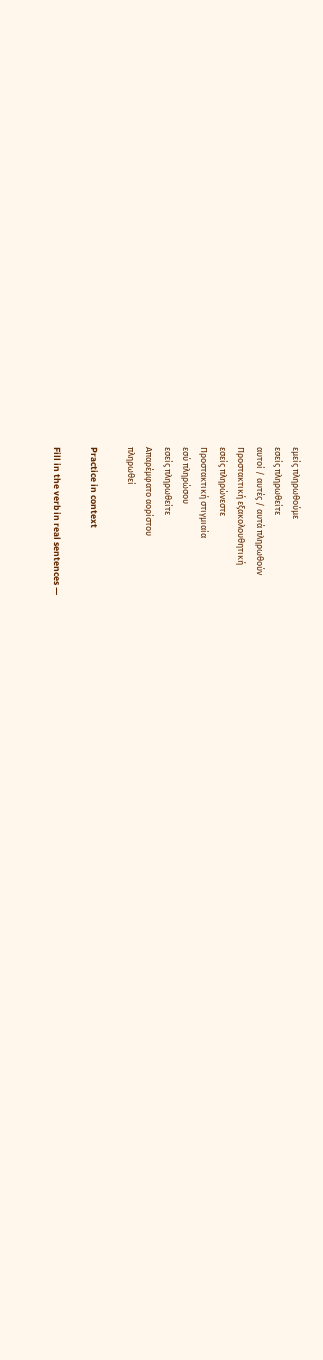εμείς πληρωθούμε
εσείς πληρωθείτε
αυτοί / αυτές / αυτά πληρωθούν
Προστακτική εξακολουθητική
εσείς πληρώνεστε
Προστακτική στιγμιαία
εσύ πληρώσου
εσείς πληρωθείτε
Απαρέμφατο αορίστου
πληρωθεί

Practice in context

Fill in the verb in real sentences —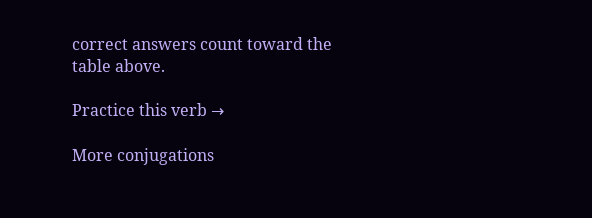correct answers count toward the table above.

Practice this verb →

More conjugations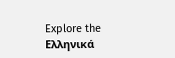Explore the Ελληνικά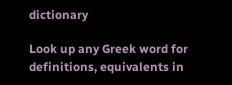dictionary

Look up any Greek word for definitions, equivalents in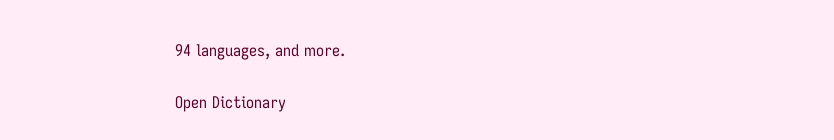94 languages, and more.

Open Dictionary